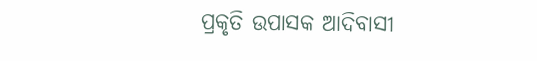ପ୍ରକୃତି ଉପାସକ ଆଦିବାସୀ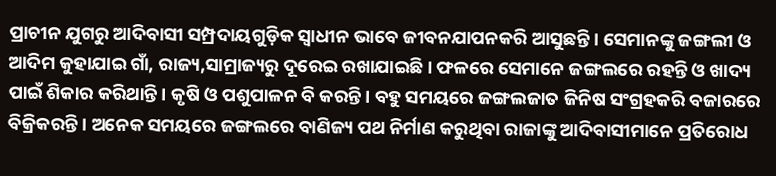ପ୍ରାଚୀନ ଯୁଗରୁ ଆଦିବାସୀ ସମ୍ପ୍ରଦାୟଗୁଡ଼ିକ ସ୍ୱାଧୀନ ଭାବେ ଜୀବନଯାପନକରି ଆସୁଛନ୍ତି। ସେମାନଙ୍କୁ ଜଙ୍ଗଲୀ ଓ ଆଦିମ କୁହାଯାଇ ଗାଁ, ରାଜ୍ୟ,ସାମ୍ରାଜ୍ୟରୁ ଦୂରେଇ ରଖାଯାଇଛି। ଫଳରେ ସେମାନେ ଜଙ୍ଗଲରେ ରହନ୍ତି ଓ ଖାଦ୍ୟ ପାଇଁ ଶିକାର କରିଥାନ୍ତି। କୃଷି ଓ ପଶୁପାଳନ ବି କରନ୍ତି। ବହୁ ସମୟରେ ଜଙ୍ଗଲଜାତ ଜିନିଷ ସଂଗ୍ରହକରି ବଜାରରେ ବିକ୍ରିକରନ୍ତି। ଅନେକ ସମୟରେ ଜଙ୍ଗଲରେ ବାଣିଜ୍ୟ ପଥ ନିର୍ମାଣ କରୁଥିବା ରାଜାଙ୍କୁ ଆଦିବାସୀମାନେ ପ୍ରତିରୋଧ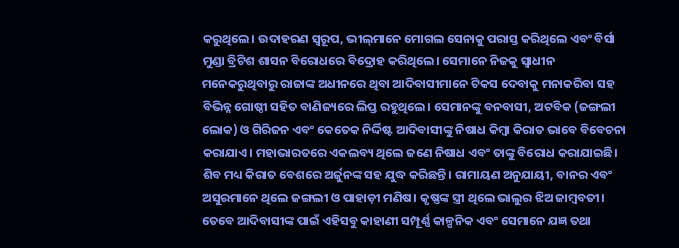କରୁଥିଲେ। ଉଦାହରଣ ସ୍ୱରୂପ, ଭୀଲ୍‌ମାନେ ମୋଗଲ ସେନାକୁ ପରାସ୍ତ କରିଥିଲେ ଏବଂ ବିର୍ସା ମୁଣ୍ଡା ବ୍ରିଟିଶ ଶାସନ ବିରୋଧରେ ବିଦ୍ରୋହ କରିଥିଲେ। ସେମାନେ ନିଜକୁ ସ୍ୱାଧୀନ ମନେକରୁଥିବାରୁ ରାଜାଙ୍କ ଅଧୀନରେ ଥିବା ଆଦିବାସୀମାନେ ଟିକସ ଦେବାକୁ ମନାକରିବା ସହ ବିଭିନ୍ନ ଗୋଷ୍ଠୀ ସହିତ ବାଣିଜ୍ୟରେ ଲିପ୍ତ ରହୁଥିଲେ। ସେମାନଙ୍କୁ ବନବାସୀ, ଅଟବିକ (ଜଙ୍ଗଲୀ ଲୋକ) ଓ ଗିରିଜନ ଏବଂ କେତେକ ନିର୍ଦ୍ଦିଷ୍ଟ ଆଦିବାସୀଙ୍କୁ ନିଷାଧ କିମ୍ୱା କିରାତ ଭାବେ ବିବେଚନା କରାଯାଏ। ମହାଭାରତରେ ଏକଲବ୍ୟ ଥିଲେ ଜଣେ ନିଷାଧ ଏବଂ ତାଙ୍କୁ ବିରୋଧ କରାଯାଇଛି। ଶିବ ମଧ୍ୟ କିରାତ ବେଶରେ ଅର୍ଜୁନଙ୍କ ସହ ଯୁଦ୍ଧ କରିଛନ୍ତି। ରାମାୟଣ ଅନୁଯାୟୀ, ବାନର ଏବଂ ଅସୁରମାନେ ଥିଲେ ଜଙ୍ଗଲୀ ଓ ପାହାଡ଼ୀ ମଣିଷ। କୃଷ୍ଣଙ୍କ ସ୍ତ୍ରୀ ଥିଲେ ଭାଲୁର ଝିଅ ଜାମ୍ୱବତୀ। ତେବେ ଆଦିବାସୀଙ୍କ ପାଇଁ ଏହିସବୁ କାହାଣୀ ସମ୍ପୂର୍ଣ୍ଣ କାଳ୍ପନିକ ଏବଂ ସେମାନେ ଯଜ୍ଞ ତଥା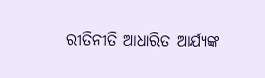ରୀତିନୀତି ଆଧାରିତ ଆର୍ଯ୍ୟଙ୍କ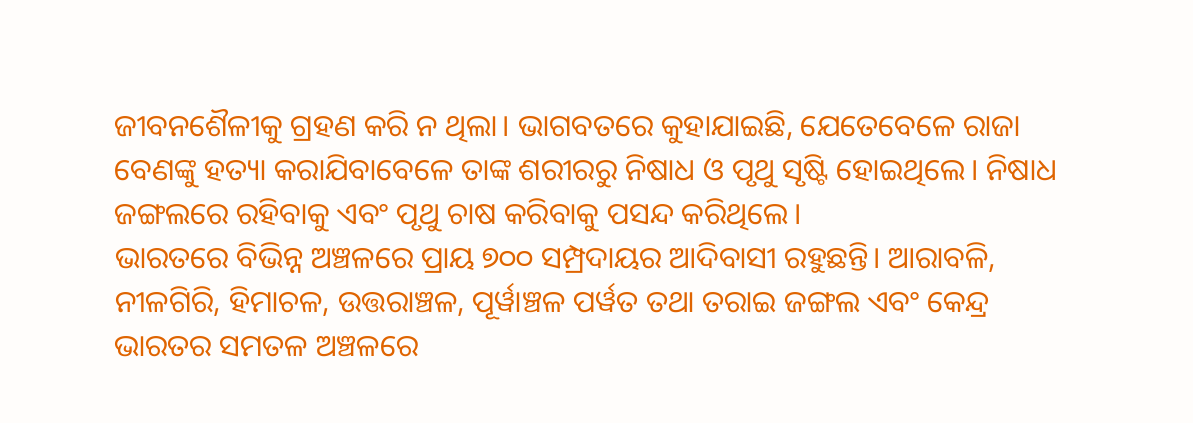ଜୀବନଶୈଳୀକୁ ଗ୍ରହଣ କରି ନ ଥିଲା। ଭାଗବତରେ କୁହାଯାଇଛି, ଯେତେବେଳେ ରାଜା ବେଣଙ୍କୁ ହତ୍ୟା କରାଯିବାବେଳେ ତାଙ୍କ ଶରୀରରୁ ନିଷାଧ ଓ ପୃଥୁ ସୃଷ୍ଟି ହୋଇଥିଲେ। ନିଷାଧ ଜଙ୍ଗଲରେ ରହିବାକୁ ଏବଂ ପୃଥୁ ଚାଷ କରିବାକୁ ପସନ୍ଦ କରିଥିଲେ।
ଭାରତରେ ବିଭିନ୍ନ ଅଞ୍ଚଳରେ ପ୍ରାୟ ୭୦୦ ସମ୍ପ୍ରଦାୟର ଆଦିବାସୀ ରହୁଛନ୍ତି। ଆରାବଳି, ନୀଳଗିରି, ହିମାଚଳ, ଉତ୍ତରାଞ୍ଚଳ, ପୂର୍ୱାଞ୍ଚଳ ପର୍ୱତ ତଥା ତରାଇ ଜଙ୍ଗଲ ଏବଂ କେନ୍ଦ୍ର ଭାରତର ସମତଳ ଅଞ୍ଚଳରେ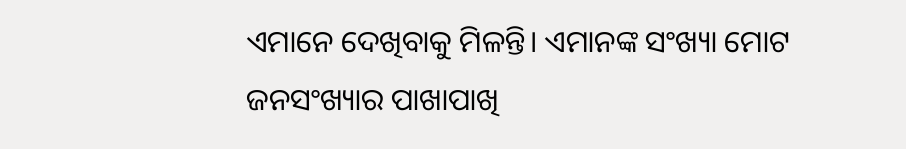ଏମାନେ ଦେଖିବାକୁ ମିଳନ୍ତି। ଏମାନଙ୍କ ସଂଖ୍ୟା ମୋଟ ଜନସଂଖ୍ୟାର ପାଖାପାଖି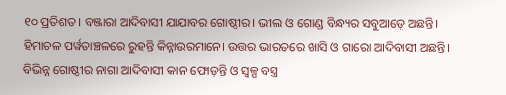୧୦ ପ୍ରତିଶତ। ବଞ୍ଜାରା ଆଦିବାସୀ ଯାଯାବର ଗୋଷ୍ଠୀର। ଭୀଲ ଓ ଗୋଣ୍ଡ ବିନ୍ଧ୍ୟର ସବୁଆଡ଼େ ଅଛନ୍ତି। ହିମାଚଳ ପର୍ୱତାଞ୍ଚଳରେ ରୁହନ୍ତି କିନ୍ନାଉରମାନେ। ଉତ୍ତର ଭାରତରେ ଖାସି ଓ ଗାରୋ ଆଦିବାସୀ ଅଛନ୍ତି। ବିଭିନ୍ନ ଗୋଷ୍ଠୀର ନାଗା ଆଦିବାସୀ କାନ ଫୋଡ଼ନ୍ତି ଓ ସ୍ୱଳ୍ପ ବସ୍ତ୍ର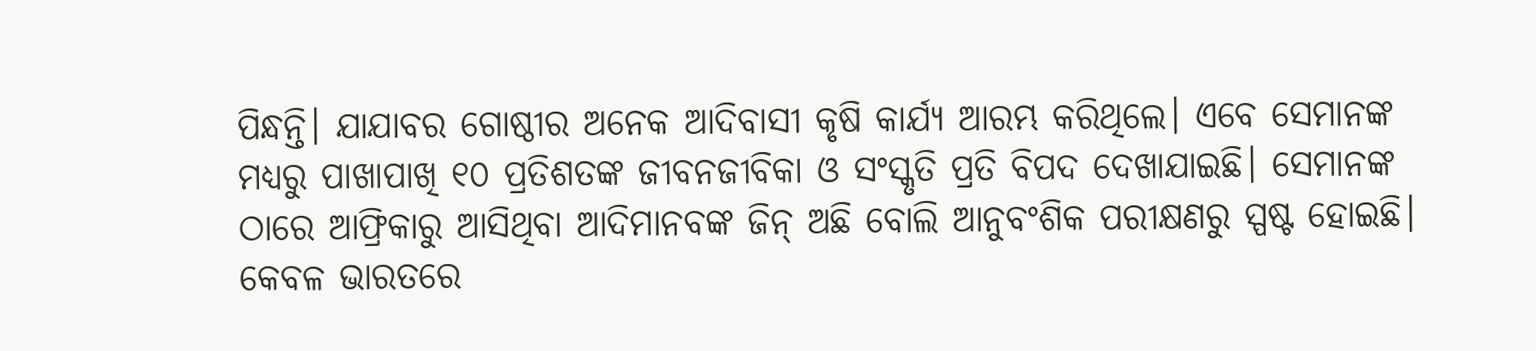ପିନ୍ଧନ୍ତି। ଯାଯାବର ଗୋଷ୍ଠୀର ଅନେକ ଆଦିବାସୀ କୃଷି କାର୍ଯ୍ୟ ଆରମ୍ଭ କରିଥିଲେ। ଏବେ ସେମାନଙ୍କ ମଧ୍ୟରୁ ପାଖାପାଖି ୧୦ ପ୍ରତିଶତଙ୍କ ଜୀବନଜୀବିକା ଓ ସଂସ୍କୃତି ପ୍ରତି ବିପଦ ଦେଖାଯାଇଛି। ସେମାନଙ୍କ ଠାରେ ଆଫ୍ରିକାରୁ ଆସିଥିବା ଆଦିମାନବଙ୍କ ଜିନ୍‌ ଅଛି ବୋଲି ଆନୁବଂଶିକ ପରୀକ୍ଷଣରୁ ସ୍ପଷ୍ଟ ହୋଇଛି। କେବଳ ଭାରତରେ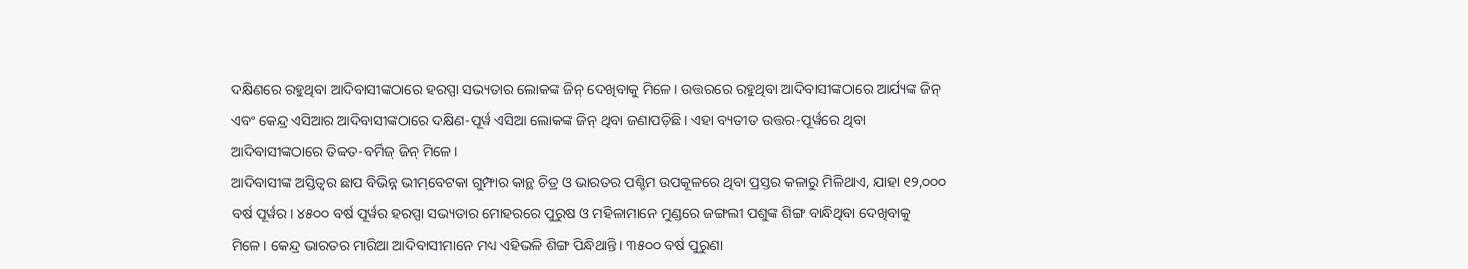ଦକ୍ଷିଣରେ ରହୁଥିବା ଆଦିବାସୀଙ୍କଠାରେ ହରପ୍ପା ସଭ୍ୟତାର ଲୋକଙ୍କ ଜିନ୍‌ ଦେଖିବାକୁ ମିଳେ। ଉତ୍ତରରେ ରହୁଥିବା ଆଦିବାସୀଙ୍କଠାରେ ଆର୍ଯ୍ୟଙ୍କ ଜିନ୍‌ ଏବଂ କେନ୍ଦ୍ର ଏସିଆର ଆଦିବାସୀଙ୍କଠାରେ ଦକ୍ଷିଣ-ପୂର୍ୱ ଏସିଆ ଲୋକଙ୍କ ଜିନ୍‌ ଥିବା ଜଣାପଡ଼ିଛି। ଏହା ବ୍ୟତୀତ ଉତ୍ତର-ପୂର୍ୱରେ ଥିବା ଆଦିବାସୀଙ୍କଠାରେ ତିବ୍ୱତ-ବର୍ମିଜ୍‌ ଜିନ୍‌ ମିଳେ।
ଆଦିବାସୀଙ୍କ ଅସ୍ତିତ୍ୱର ଛାପ ବିଭିନ୍ନ ଭୀମ୍‌ବେଟକା ଗୁମ୍ଫାର କାନ୍ଥ ଚିତ୍ର ଓ ଭାରତର ପଶ୍ଚିମ ଉପକୂଳରେ ଥିବା ପ୍ରସ୍ତର କଳାରୁ ମିଳିଥାଏ, ଯାହା ୧୨,୦୦୦ ବର୍ଷ ପୂର୍ୱର। ୪୫୦୦ ବର୍ଷ ପୂର୍ୱର ହରପ୍ପା ସଭ୍ୟତାର ମୋହରରେ ପୁରୁଷ ଓ ମହିଳାମାନେ ମୁଣ୍ଡରେ ଜଙ୍ଗଲୀ ପଶୁଙ୍କ ଶିଙ୍ଗ ବାନ୍ଧିଥିବା ଦେଖିବାକୁ ମିଳେ। କେନ୍ଦ୍ର ଭାରତର ମାରିଆ ଆଦିବାସୀମାନେ ମଧ୍ୟ ଏହିଭଳି ଶିଙ୍ଗ ପିନ୍ଧିଥାନ୍ତି। ୩୫୦୦ ବର୍ଷ ପୁରୁଣା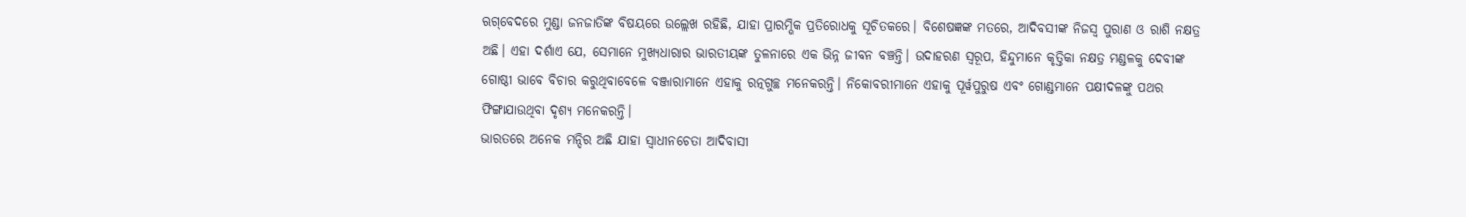ଋଗ୍‌ବେଦରେ ମୁଣ୍ଡା ଜନଜାତିଙ୍କ ବିଷୟରେ ଉଲ୍ଲେଖ ରହିଛି, ଯାହା ପ୍ରାରମ୍ଭିକ ପ୍ରତିରୋଧକୁ ସୂଚିତକରେ। ବିଶେଷଜ୍ଞଙ୍କ ମତରେ, ଆଦିବସୀଙ୍କ ନିଜସ୍ୱ ପୁରାଣ ଓ ରାଶି ନକ୍ଷତ୍ର ଅଛି। ଏହା ଦର୍ଶାଏ ଯେ, ସେମାନେ ମୁଖ୍ୟଧାରାର ଭାରତୀୟଙ୍କ ତୁଳନାରେ ଏକ ଭିନ୍ନ ଜୀବନ ବଞ୍ଚନ୍ତି। ଉଦାହରଣ ସ୍ୱରୂପ, ହିନ୍ଦୁମାନେ କୃତ୍ତିକା ନକ୍ଷତ୍ର ମଣ୍ଡଳକୁ ଦେବୀଙ୍କ ଗୋଷ୍ଠୀ ଭାବେ ବିଚାର କରୁଥିବାବେଳେ ବଞ୍ଜାରାମାନେ ଏହାକୁ ରତ୍ନଗୁଚ୍ଛ ମନେକରନ୍ତି। ନିକୋବରୀମାନେ ଏହାକୁ ପୂର୍ୱପୁରୁଷ ଏବଂ ଗୋଣ୍ଡମାନେ ପକ୍ଷୀଦଳଙ୍କୁ ପଥର ଫିଙ୍ଗାଯାଉଥିବା ଦୃଶ୍ୟ ମନେକରନ୍ତି।
ଭାରତରେ ଅନେକ ମନ୍ଦିର ଅଛି ଯାହା ସ୍ୱାଧୀନଚେତା ଆଦିବାସୀ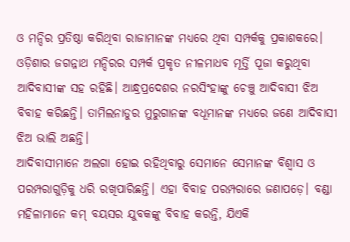ଓ ମନ୍ଦିର ପ୍ରତିଷ୍ଠା କରିଥିବା ରାଜାମାନଙ୍କ ମଧ୍ୟରେ ଥିବା ସମ୍ପର୍କକୁ ପ୍ରକାଶକରେ। ଓଡ଼ିଶାର ଜଗନ୍ନାଥ ମନ୍ଦିରର ସମ୍ପର୍କ ପ୍ରକୃତ ନୀଳମାଧବ ମୂର୍ତ୍ତି ପୂଜା କରୁଥିବା ଆଦିବାସୀଙ୍କ ସହ ରହିଛି। ଆନ୍ଧ୍ରପ୍ରଦେଶର ନରସିଂହାଙ୍କୁ ଚେଞ୍ଚୁ ଆଦିବାସୀ ଝିଅ ବିବାହ କରିଛନ୍ତି। ତାମିଲନାଡୁର ମୁରୁଗାନଙ୍କ ବଧୂମାନଙ୍କ ମଧ୍ୟରେ ଜଣେ ଆଦିବାସୀ ଝିଅ ଭାଲି ଅଛନ୍ତି।
ଆଦିବାସୀମାନେ ଅଲଗା ହୋଇ ରହିଥିବାରୁ ସେମାନେ ସେମାନଙ୍କ ବିଶ୍ୱାସ ଓ ପରମ୍ପରାଗୁଡ଼ିକୁ ଧରି ରଖିପାରିଛନ୍ତି। ଏହା ବିବାହ ପରମ୍ପରାରେ ଜଣାପଡ଼େ। ବଣ୍ଡା ମହିଳାମାନେ କମ୍‌ ବୟସର ଯୁବକଙ୍କୁ ବିବାହ କରନ୍ତି, ଯିଏକି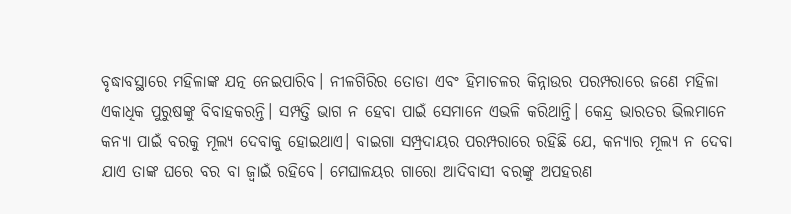ବୃଦ୍ଧାବସ୍ଥାରେ ମହିଳାଙ୍କ ଯତ୍ନ ନେଇପାରିବ। ନୀଳଗିରିର ତୋଡା ଏବଂ ହିମାଚଳର କିନ୍ନାଉର ପରମ୍ପରାରେ ଜଣେ ମହିଳା ଏକାଧିକ ପୁରୁଷଙ୍କୁ ବିବାହକରନ୍ତି। ସମ୍ପତ୍ତି ଭାଗ ନ ହେବା ପାଇଁ ସେମାନେ ଏଭଳି କରିଥାନ୍ତି। କେନ୍ଦ୍ର ଭାରତର ଭିଲମାନେ କନ୍ୟା ପାଇଁ ବରକୁ ମୂଲ୍ୟ ଦେବାକୁ ହୋଇଥାଏ। ବାଇଗା ସମ୍ପ୍ରଦାୟର ପରମ୍ପରାରେ ରହିଛି ଯେ, କନ୍ୟାର ମୂଲ୍ୟ ନ ଦେବା ଯାଏ ତାଙ୍କ ଘରେ ବର ବା ଜ୍ୱାଇଁ ରହିବେ। ମେଘାଳୟର ଗାରୋ ଆଦିବାସୀ ବରଙ୍କୁ ଅପହରଣ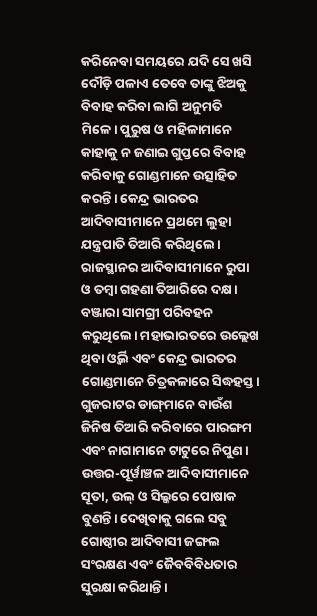କରିନେବା ସମୟରେ ଯଦି ସେ ଖସି ଦୌଡ଼ି ପଳାଏ ତେବେ ତାଙ୍କୁ ଝିଅକୁ ବିବାହ କରିବା ଲାଗି ଅନୁମତି ମିଳେ। ପୁରୁଷ ଓ ମହିଳାମାନେ କାହାକୁ ନ ଜଣାଇ ଗୁପ୍ତରେ ବିବାହ କରିବାକୁ ଗୋଣ୍ଡମାନେ ଉତ୍ସାହିତ କରନ୍ତି। କେନ୍ଦ୍ର ଭାରତର ଆଦିବାସୀମାନେ ପ୍ରଥମେ ଲୁହା ଯନ୍ତ୍ରପାତି ତିଆରି କରିଥିଲେ। ରାଜସ୍ଥାନର ଆଦିବାସୀମାନେ ରୁପା ଓ ତମ୍ୱା ଗହଣା ତିଆରିରେ ଦକ୍ଷ। ବଞ୍ଜାରା ସାମଗ୍ରୀ ପରିବହନ କରୁଥିଲେ। ମହାଭାରତରେ ଉଲ୍ଲେଖ ଥିବା ଓ୍ୱର୍ଲି ଏବଂ କେନ୍ଦ୍ର ଭାରତର ଗୋଣ୍ଡମାନେ ଚିତ୍ରକଳାରେ ସିଦ୍ଧହସ୍ତ। ଗୁଜରାଟର ଡାଙ୍ଗ୍‌ମାନେ ବାଉଁଶ ଜିନିଷ ତିଆରି କରିବାରେ ପାରଙ୍ଗମ ଏବଂ ନାଗାମାନେ ଟାଟୁରେ ନିପୁଣ। ଉତ୍ତର-ପୂର୍ୱାଞ୍ଚଳ ଆଦିବାସୀମାନେ ସୂତା, ଉଲ୍‌ ଓ ସିଲ୍କରେ ପୋଷାକ ବୁଣନ୍ତି। ଦେଖିବାକୁ ଗଲେ ସବୁ ଗୋଷ୍ଠୀର ଆଦିବାସୀ ଜଙ୍ଗଲ ସଂରକ୍ଷଣ ଏବଂ ଜୈବବିବିଧତାର ସୁରକ୍ଷା କରିଥାନ୍ତି।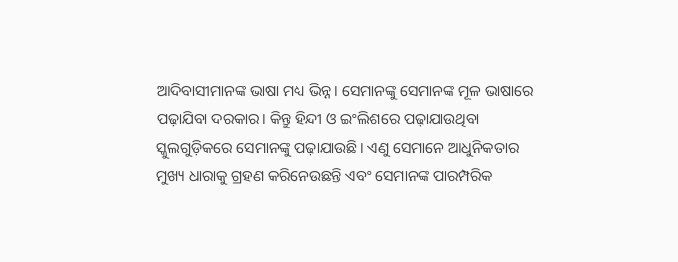ଆଦିବାସୀମାନଙ୍କ ଭାଷା ମଧ୍ୟ ଭିନ୍ନ। ସେମାନଙ୍କୁ ସେମାନଙ୍କ ମୂଳ ଭାଷାରେ ପଢ଼ାଯିବା ଦରକାର। କିନ୍ତୁ ହିନ୍ଦୀ ଓ ଇଂଲିଶରେ ପଢ଼ାଯାଉଥିବା ସ୍କୁଲଗୁଡ଼ିକରେ ସେମାନଙ୍କୁ ପଢ଼ାଯାଉଛି। ଏଣୁ ସେମାନେ ଆଧୁନିକତାର ମୁଖ୍ୟ ଧାରାକୁ ଗ୍ରହଣ କରିନେଉଛନ୍ତି ଏବଂ ସେମାନଙ୍କ ପାରମ୍ପରିକ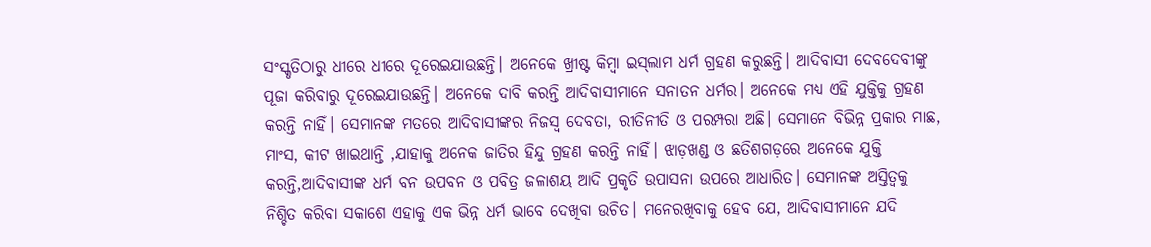ସଂସ୍କୃତିଠାରୁ ଧୀରେ ଧୀରେ ଦୂରେଇଯାଉଛନ୍ତି। ଅନେକେ ଖ୍ରୀଷ୍ଟ କିମ୍ୱା ଇସ୍‌ଲାମ ଧର୍ମ ଗ୍ରହଣ କରୁଛନ୍ତି। ଆଦିବାସୀ ଦେବଦେବୀଙ୍କୁ ପୂଜା କରିବାରୁ ଦୂରେଇଯାଉଛନ୍ତି। ଅନେକେ ଦାବି କରନ୍ତି ଆଦିବାସୀମାନେ ସନାତନ ଧର୍ମର। ଅନେକେ ମଧ୍ୟ ଏହି ଯୁକ୍ତିକୁ ଗ୍ରହଣ କରନ୍ତି ନାହିଁ। ସେମାନଙ୍କ ମତରେ ଆଦିବାସୀଙ୍କର ନିଜସ୍ୱ ଦେବତା, ରୀତିନୀତି ଓ ପରମ୍ପରା ଅଛି। ସେମାନେ ବିଭିନ୍ନ ପ୍ରକାର ମାଛ, ମାଂସ, କୀଟ ଖାଇଥାନ୍ତି ,ଯାହାକୁ ଅନେକ ଜାତିର ହିନ୍ଦୁ ଗ୍ରହଣ କରନ୍ତି ନାହିଁ। ଝାଡ଼ଖଣ୍ଡ ଓ ଛତିଶଗଡ଼ରେ ଅନେକେ ଯୁକ୍ତି କରନ୍ତି,ଆଦିବାସୀଙ୍କ ଧର୍ମ ବନ ଉପବନ ଓ ପବିତ୍ର ଜଳାଶୟ ଆଦି ପ୍ରକୃତି ଉପାସନା ଉପରେ ଆଧାରିତ। ସେମାନଙ୍କ ଅସ୍ତିତ୍ୱକୁ ନିଶ୍ଚିତ କରିବା ସକାଶେ ଏହାକୁ ଏକ ଭିନ୍ନ ଧର୍ମ ଭାବେ ଦେଖିବା ଉଚିତ। ମନେରଖିବାକୁ ହେବ ଯେ, ଆଦିବାସୀମାନେ ଯଦି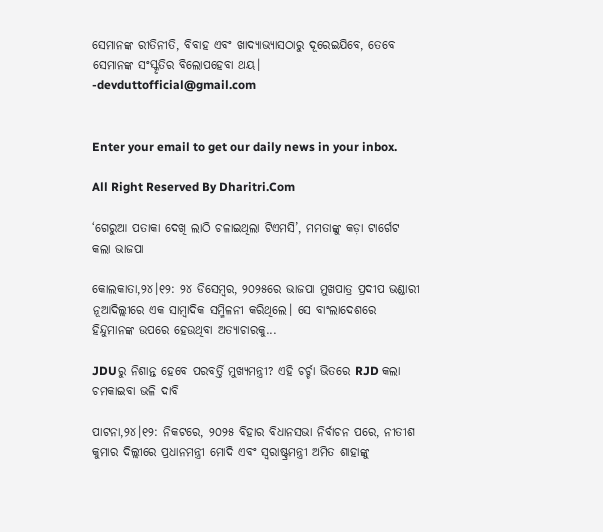ସେମାନଙ୍କ ରୀତିନୀତି, ବିବାହ ଏବଂ ଖାଦ୍ୟାଭ୍ୟାସଠାରୁ ଦୂରେଇଯିବେ, ତେବେ ସେମାନଙ୍କ ସଂସ୍କୃତିର ବିଲୋପହେବା ଥୟ।
-devduttofficial@gmail.com


Enter your email to get our daily news in your inbox.

All Right Reserved By Dharitri.Com

‘ଗେରୁଆ ପତାକା ଦେଖି ଲାଠି ଚଳାଇଥିଲା ଟିଏମସି’, ମମତାଙ୍କୁ କଡ଼ା ଟାର୍ଗେଟ କଲା ଭାଜପା

କୋଲକାତା,୨୪।୧୨: ୨୪ ଡିସେମ୍ବର, ୨୦୨୫ରେ ଭାଜପା ମୁଖପାତ୍ର ପ୍ରଦୀପ ଭଣ୍ଡାରୀ ନୂଆଦିଲ୍ଲୀରେ ଏକ ସାମ୍ବାଦିକ ସମ୍ମିଳନୀ କରିଥିଲେ। ସେ ବାଂଲାଦେଶରେ ହିନ୍ଦୁମାନଙ୍କ ଉପରେ ହେଉଥିବା ଅତ୍ୟାଚାରକୁ...

JDUରୁ ନିଶାନ୍ତ ହେବେ ପରବର୍ତ୍ତି ମୁଖ୍ୟମନ୍ତ୍ରୀ? ଏହି ଚର୍ଚ୍ଚା ଭିତରେ RJD କଲା ଚମକାଇବା ଭଳି ଦାବି

ପାଟନା,୨୪।୧୨: ନିକଟରେ, ୨୦୨୫ ବିହାର ବିଧାନସଭା ନିର୍ବାଚନ ପରେ, ନୀତୀଶ କୁମାର ଦିଲ୍ଲୀରେ ପ୍ରଧାନମନ୍ତ୍ରୀ ମୋଦି ଏବଂ ସ୍ବରାଷ୍ଟ୍ରମନ୍ତ୍ରୀ ଅମିତ ଶାହାଙ୍କୁ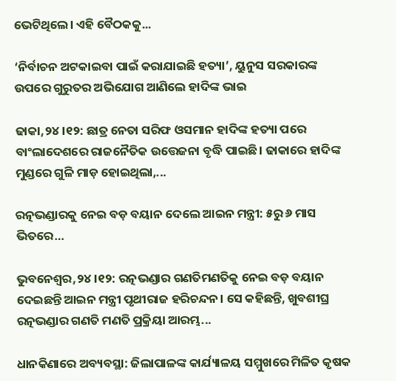ଭେଟିଥିଲେ। ଏହି ବୈଠକକୁ...

‘ନିର୍ବାଚନ ଅଟକାଇବା ପାଇଁ କରାଯାଇଛି ହତ୍ୟା’, ୟୁନୁସ ସରକାରଙ୍କ ଉପରେ ଗୁରୁତର ଅଭିଯୋଗ ଆଣିଲେ ହାଦିଙ୍କ ଭାଇ

ଢାକା,୨୪।୧୨: ଛାତ୍ର ନେତା ସରିଫ ଓସମାନ ହାଦିଙ୍କ ହତ୍ୟା ପରେ ବାଂଲାଦେଶରେ ରାଜନୈତିକ ଉତ୍ତେଜନା ବୃଦ୍ଧି ପାଇଛି। ଢାକାରେ ହାଦିଙ୍କ ମୁଣ୍ଡରେ ଗୁଳି ମାଡ଼ ହୋଇଥିଲା,...

ରତ୍ନଭଣ୍ଡାରକୁ ନେଇ ବଡ଼ ବୟାନ ଦେଲେ ଆଇନ ମନ୍ତ୍ରୀ: ୫ରୁ ୬ ମାସ ଭିତରେ…

ଭୁବନେଶ୍ୱର,୨୪।୧୨: ରତ୍ନଭଣ୍ଡାର ଗଣତିମଣତିକୁ ନେଇ ବଡ଼ ବୟାନ ଦେଇଛନ୍ତି ଆଇନ ମନ୍ତ୍ରୀ ପୃଥୀରାଜ ହରିଚନ୍ଦନ। ସେ କହିଛନ୍ତି, ଖୁବଶୀଘ୍ର ରତ୍ନଭଣ୍ଡାର ଗଣତି ମଣତି ପ୍ରକ୍ରିୟା ଆରମ୍ଭ...

ଧାନକିଣାରେ ଅବ୍ୟବସ୍ଥା: ଜିଲାପାଳଙ୍କ କାର୍ଯ୍ୟାଳୟ ସମ୍ମୁଖରେ ମିଳିତ କୃଷକ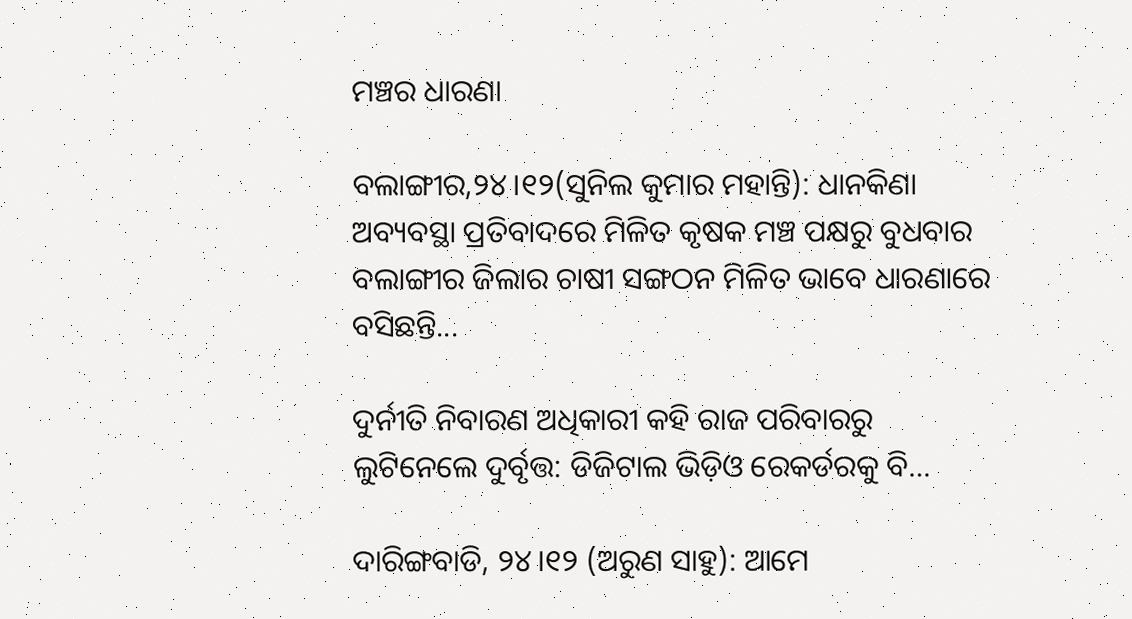ମଞ୍ଚର ଧାରଣା

ବଲାଙ୍ଗୀର,୨୪।୧୨(ସୁନିଲ କୁମାର ମହାନ୍ତି): ଧାନକିଣା ଅବ୍ୟବସ୍ଥା ପ୍ରତିବାଦରେ ମିଳିତ କୃଷକ ମଞ୍ଚ ପକ୍ଷରୁ ବୁଧବାର ବଲାଙ୍ଗୀର ଜିଲାର ଚାଷୀ ସଙ୍ଗଠନ ମିଳିତ ଭାବେ ଧାରଣାରେ ବସିଛନ୍ତି...

ଦୁର୍ନୀତି ନିବାରଣ ଅଧିକାରୀ କହି ରାଜ ପରିବାରରୁ ଲୁଟିନେଲେ ଦୁର୍ବୃତ୍ତ: ଡିଜିଟାଲ ଭିଡ଼ିଓ ରେକର୍ଡରକୁ ବି…

ଦାରିଙ୍ଗବାଡି, ୨୪।୧୨ (ଅରୁଣ ସାହୁ): ଆମେ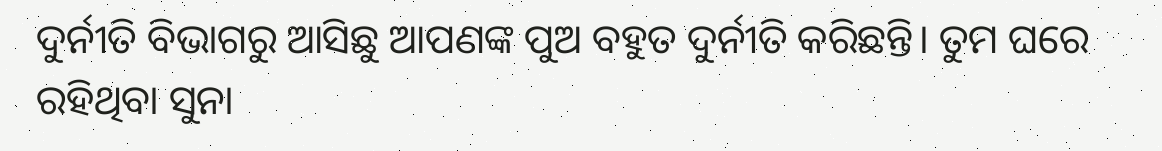ଦୁର୍ନୀତି ବିଭାଗରୁ ଆସିଛୁ ଆପଣଙ୍କ ପୁଅ ବହୁତ ଦୁର୍ନୀତି କରିଛନ୍ତି। ତୁମ ଘରେ ରହିଥିବା ସୁନା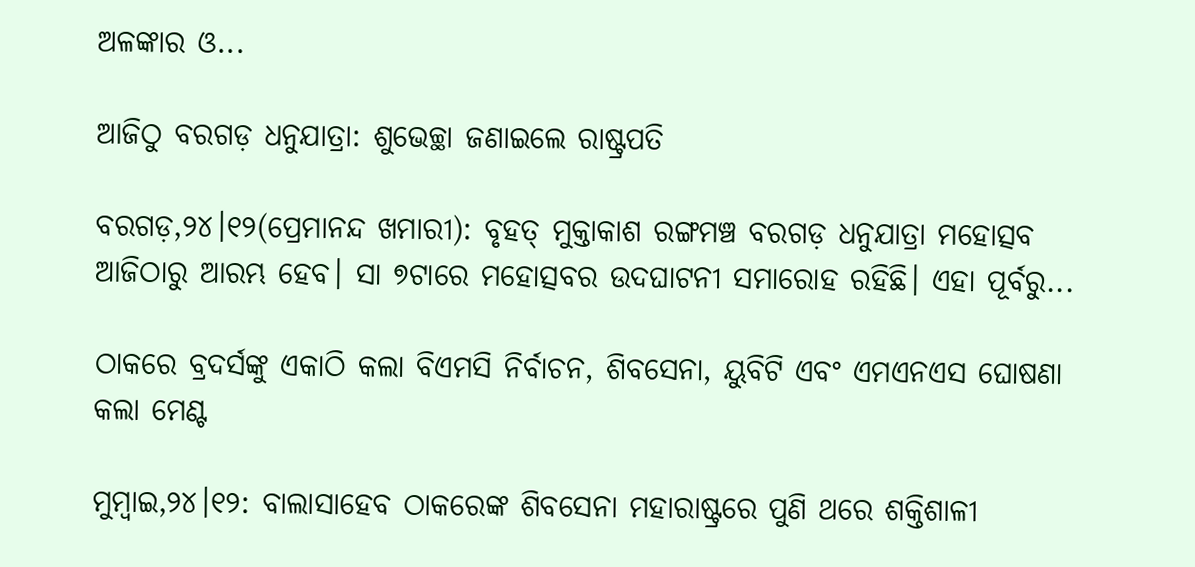ଅଳଙ୍କାର ଓ...

ଆଜିଠୁ ବରଗଡ଼ ଧନୁଯାତ୍ରା: ଶୁଭେଚ୍ଛା ଜଣାଇଲେ ରାଷ୍ଟ୍ରପତି

ବରଗଡ଼,୨୪।୧୨(ପ୍ରେମାନନ୍ଦ ଖମାରୀ): ବୃହତ୍‌ ମୁକ୍ତାକାଶ ରଙ୍ଗମଞ୍ଚ ବରଗଡ଼ ଧନୁଯାତ୍ରା ମହୋତ୍ସବ ଆଜିଠାରୁ ଆରମ୍ଭ ହେବ। ସା ୭ଟାରେ ମହୋତ୍ସବର ଉଦଘାଟନୀ ସମାରୋହ ରହିଛି। ଏହା ପୂର୍ବରୁ...

ଠାକରେ ବ୍ରଦର୍ସଙ୍କୁ ଏକାଠି କଲା ବିଏମସି ନିର୍ବାଚନ, ଶିବସେନା, ୟୁବିଟି ଏବଂ ଏମଏନଏସ ଘୋଷଣା କଲା ମେଣ୍ଟ

ମୁମ୍ବାଇ,୨୪।୧୨: ବାଲାସାହେବ ଠାକରେଙ୍କ ଶିବସେନା ମହାରାଷ୍ଟ୍ରରେ ପୁଣି ଥରେ ଶକ୍ତିଶାଳୀ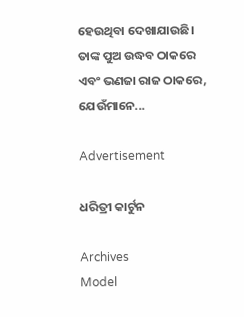ହେଉଥିବା ଦେଖାଯାଉଛି। ତାଙ୍କ ପୁଅ ଉଦ୍ଧବ ଠାକରେ ଏବଂ ଭଣଜା ରାଜ ଠାକରେ, ଯେଉଁମାନେ...

Advertisement

ଧରିତ୍ରୀ କାର୍ଟୁନ

Archives
Model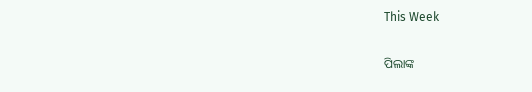This Week

ପିଲାଙ୍କ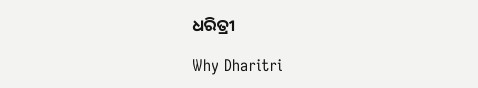ଧରିତ୍ରୀ

Why Dharitri